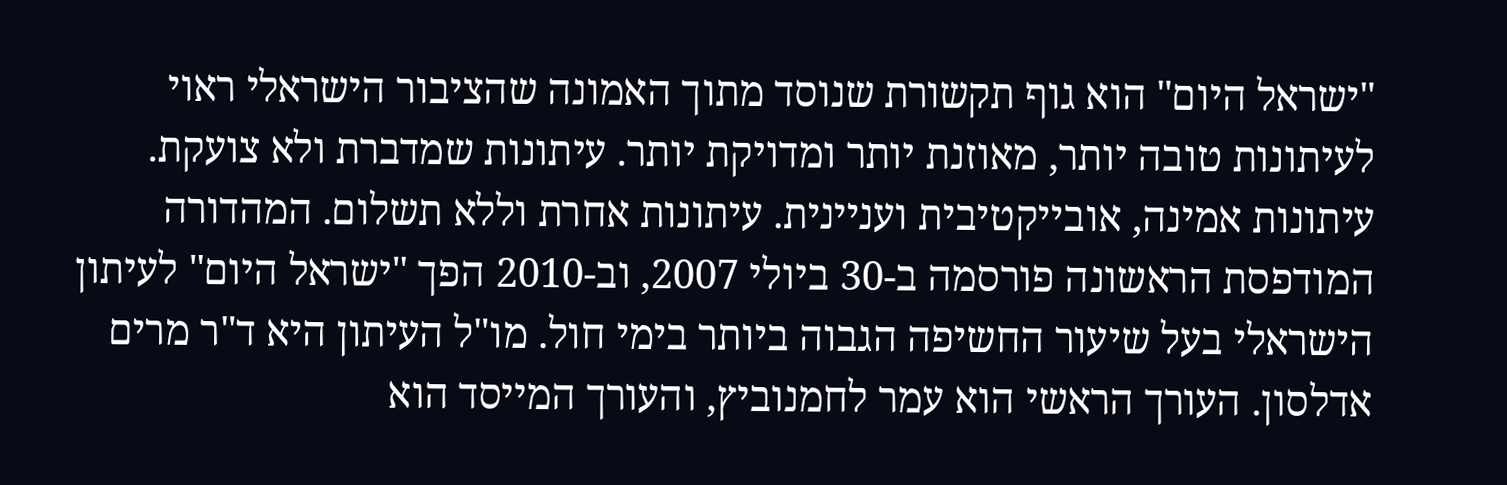"ישראל היום" הוא גוף תקשורת שנוסד מתוך האמונה שהציבור הישראלי ראוי לעיתונות טובה יותר, מאוזנת יותר ומדויקת יותר. עיתונות שמדברת ולא צועקת. עיתונות אמינה, אובייקטיבית ועניינית. עיתונות אחרת וללא תשלום. המהדורה המודפסת הראשונה פורסמה ב-30 ביולי 2007, וב-2010 הפך "ישראל היום" לעיתון הישראלי בעל שיעור החשיפה הגבוה ביותר בימי חול. מו"ל העיתון היא ד"ר מרים אדלסון. העורך הראשי הוא עמר לחמנוביץ, והעורך המייסד הוא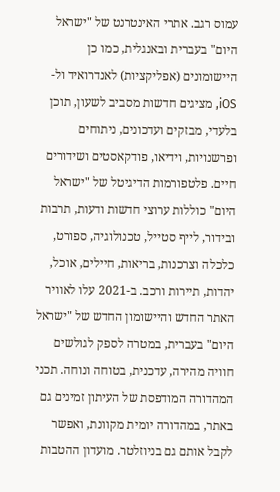עמוס רגב. אתרי האינטרנט של "ישראל היום" בעברית ובאנגלית, כמו כן היישומונים (אפליקציות) לאנדרואיד ול-iOS, מציגים חדשות מסביב לשעון, תוכן בלעדי, מבזקים ועדכונים, ניתוחים ופרשנויות, וידיאו, פודקאסטים ושידורים חיים. פלטפורמות הדיגיטל של "ישראל היום" כוללות ערוצי חדשות ודעות, תרבות ובידור, לייף סטייל, טכנולוגיה, ספורט, כלכלה וצרכנות, בריאות, חיילים, אוכל, יהדות, תיירות ורכב. ב-2021 עלו לאוויר האתר החדש והיישומון החדש של "ישראל היום" בעברית, במטרה לספק לגולשים חוויה מהירה, עדכנית, בטוחה ונוחה. תכני המהדורה המודפסת של העיתון זמינים גם באתר, במהדורה יומית מקוונת, ואפשר לקבל אותם גם בניוזלטר. מועדון ההטבות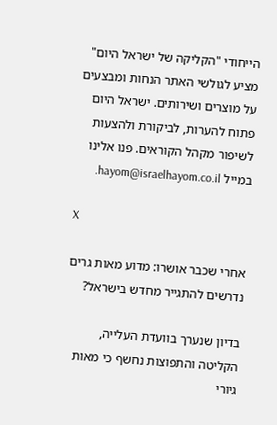הייחודי "הקליקה של ישראל היום" מציע לגולשי האתר הנחות ומבצעים על מוצרים ושירותים. ישראל היום פתוח להערות, לביקורת ולהצעות לשיפור מקהל הקוראים. פנו אלינו במייל hayom@israelhayom.co.il.

X

אחרי שכבר אושרו: מדוע מאות גרים נדרשים להתגייר מחדש בישראל?

בדיון שנערך בוועדת העלייה, הקליטה והתפוצות נחשף כי מאות גיורי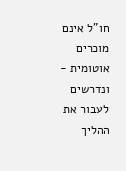חו"ל אינם מוכרים אוטומית - ונדרשים לעבור את ההליך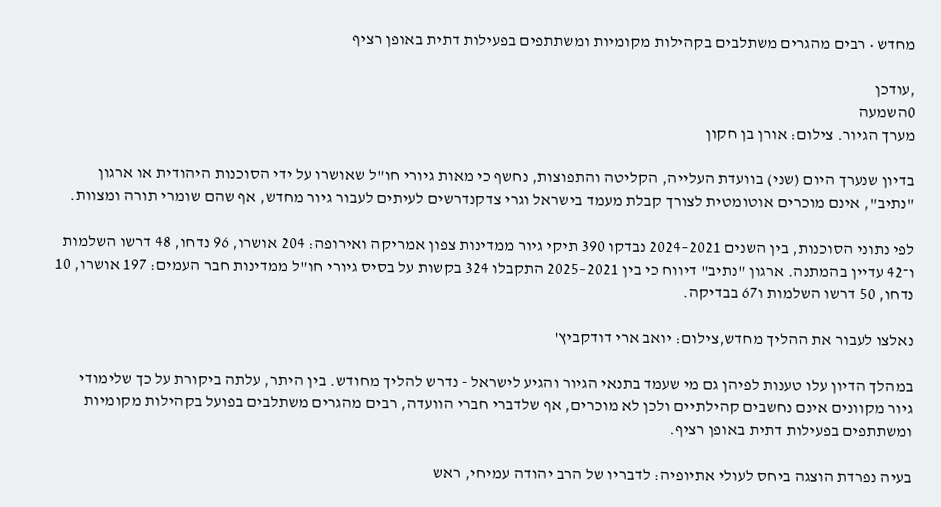מחדש • רבים מהגרים משתלבים בקהילות מקומיות ומשתתפים בפעילות דתית באופן רציף

,עודכן
0השמעה
מערך הגיור. צילום: אורן בן חקון

בדיון שנערך היום (שני) בוועדת העלייה, הקליטה והתפוצות, נחשף כי מאות גיורי חו"ל שאושרו על ידי הסוכנות היהודית או ארגון "נתיב", אינם מוכרים אוטומטית לצורך קבלת מעמד בישראל וגרי צדקנדרשים לעיתים לעבור גיור מחדש, אף שהם שומרי תורה ומצוות.

לפי נתוני הסוכנות, בין השנים 2021–2024 נבדקו 390 תיקי גיור ממדינות צפון אמריקה ואירופה: 204 אושרו, 96 נדחו, 48 דרשו השלמות ו־42 עדיין בהמתנה. ארגון "נתיב" דיווח כי בין 2021–2025 התקבלו 324 בקשות על בסיס גיורי חו"ל ממדינות חבר העמים: 197 אושרו, 10 נדחו, 50 דרשו השלמות ו67 בבדיקה.

נאלצו לעבור את ההליך מחדש,צילום: יואב ארי דודקביץ'

במהלך הדיון עלו טענות לפיהן גם מי שעמד בתנאי הגיור והגיע לישראל - נדרש להליך מחודש. בין היתר, עלתה ביקורת על כך שלימודי גיור מקוונים אינם נחשבים קהילתיים ולכן לא מוכרים, אף שלדברי חברי הוועדה, רבים מהגרים משתלבים בפועל בקהילות מקומיות ומשתתפים בפעילות דתית באופן רציף.

בעיה נפרדת הוצגה ביחס לעולי אתיופיה: לדבריו של הרב יהודה עמיחי, ראש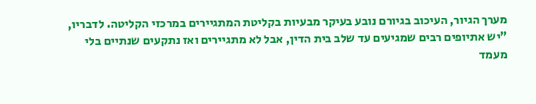מערך הגיור, העיכוב בגיורם נובע בעיקר מבעיות בקליטת המתגיירים במרכזי הקליטה. לדבריו, "יש אתיופים רבים שמגיעים עד שלב בית הדין, אבל לא מתגיירים ואז נתקעים שנתיים בלי מעמד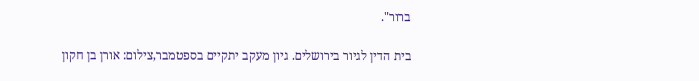ברור".

בית הדין לגיור בירושלים. גיון מעקב יתקיים בספטמבר,צילום: אורן בן חקון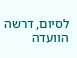לסיום, דרשה הוועדה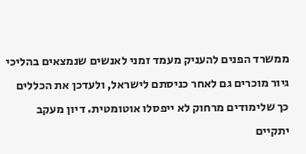ממשרד הפנים להעניק מעמד זמני לאנשים שנמצאים בהליכי גיור מוכרים גם לאחר כניסתם לישראל, ולעדכן את הכללים כך שלימודים מרחוק לא ייפסלו אוטומטית. דיון מעקב יתקיים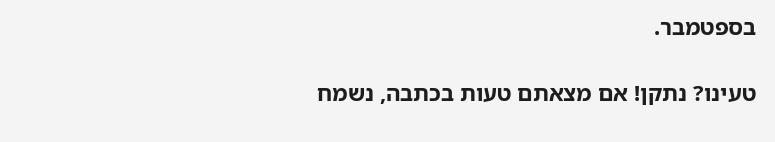בספטמבר.

טעינו? נתקן! אם מצאתם טעות בכתבה, נשמח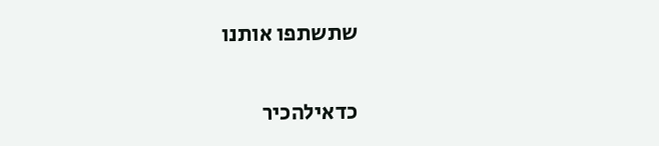שתשתפו אותנו

כדאילהכיר